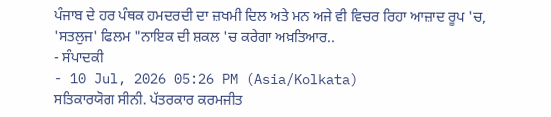ਪੰਜਾਬ ਦੇ ਹਰ ਪੰਥਕ ਹਮਦਰਦੀ ਦਾ ਜ਼ਖਮੀ ਦਿਲ ਅਤੇ ਮਨ ਅਜੇ ਵੀ ਵਿਚਰ ਰਿਹਾ ਆਜ਼ਾਦ ਰੂਪ 'ਚ, 'ਸਤਲੁਜ' ਫਿਲਮ "ਨਾਇਕ ਦੀ ਸ਼ਕਲ 'ਚ ਕਰੇਗਾ ਅਖ਼ਤਿਆਰ..
- ਸੰਪਾਦਕੀ
- 10 Jul, 2026 05:26 PM (Asia/Kolkata)
ਸਤਿਕਾਰਯੋਗ ਸੀਨੀ. ਪੱਤਰਕਾਰ ਕਰਮਜੀਤ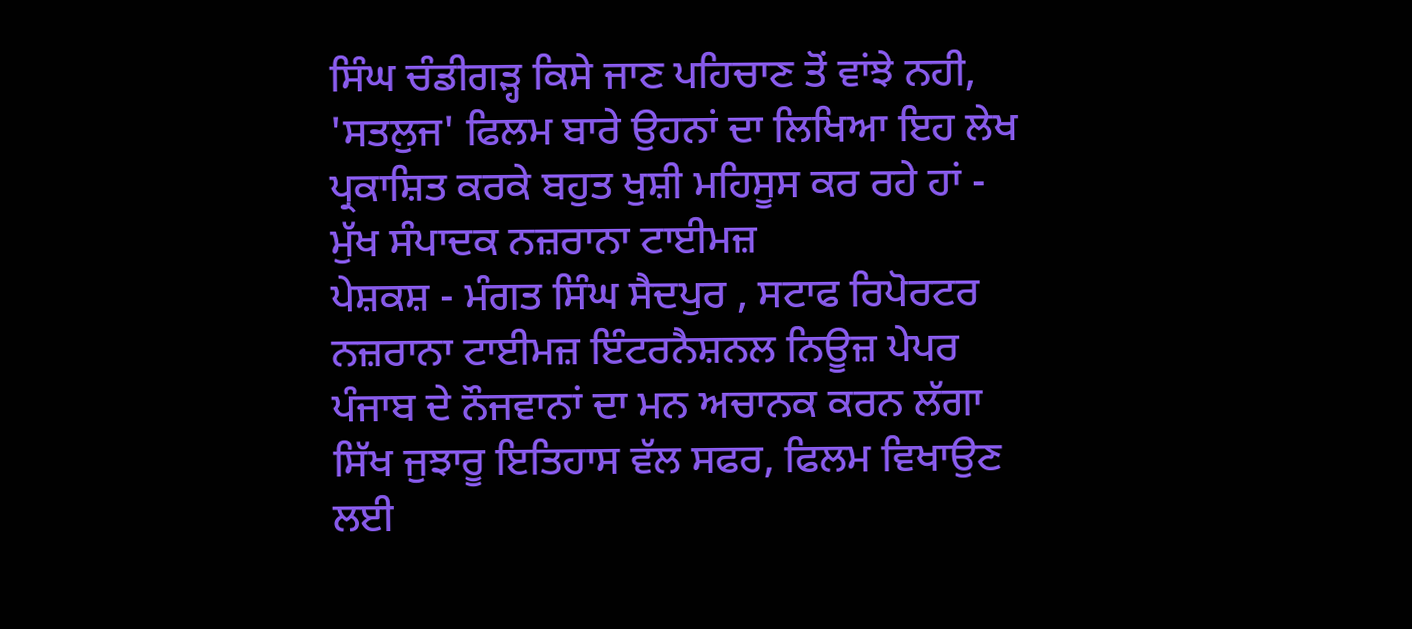ਸਿੰਘ ਚੰਡੀਗੜ੍ਹ ਕਿਸੇ ਜਾਣ ਪਹਿਚਾਣ ਤੋਂ ਵਾਂਝੇ ਨਹੀ, 'ਸਤਲੁਜ' ਫਿਲਮ ਬਾਰੇ ਉਹਨਾਂ ਦਾ ਲਿਖਿਆ ਇਹ ਲੇਖ ਪ੍ਰਕਾਸ਼ਿਤ ਕਰਕੇ ਬਹੁਤ ਖੁਸ਼ੀ ਮਹਿਸੂਸ ਕਰ ਰਹੇ ਹਾਂ - ਮੁੱਖ ਸੰਪਾਦਕ ਨਜ਼ਰਾਨਾ ਟਾਈਮਜ਼
ਪੇਸ਼ਕਸ਼ - ਮੰਗਤ ਸਿੰਘ ਸੈਦਪੁਰ , ਸਟਾਫ ਰਿਪੋਰਟਰ ਨਜ਼ਰਾਨਾ ਟਾਈਮਜ਼ ਇੰਟਰਨੈਸ਼ਨਲ ਨਿਊਜ਼ ਪੇਪਰ
ਪੰਜਾਬ ਦੇ ਨੌਜਵਾਨਾਂ ਦਾ ਮਨ ਅਚਾਨਕ ਕਰਨ ਲੱਗਾ ਸਿੱਖ ਜੁਝਾਰੂ ਇਤਿਹਾਸ ਵੱਲ ਸਫਰ, ਫਿਲਮ ਵਿਖਾਉਣ ਲਈ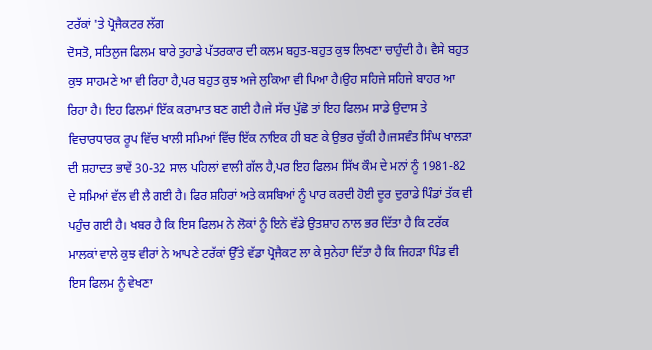ਟਰੱਕਾਂ 'ਤੇ ਪ੍ਰੋਜੈਕਟਰ ਲੱਗ
ਦੋਸਤੋ, ਸਤਿਲੁਜ ਫਿਲਮ ਬਾਰੇ ਤੁਹਾਡੇ ਪੱਤਰਕਾਰ ਦੀ ਕਲਮ ਬਹੁਤ-ਬਹੁਤ ਕੁਝ ਲਿਖਣਾ ਚਾਹੁੰਦੀ ਹੈ। ਵੈਸੇ ਬਹੁਤ ਕੁਝ ਸਾਹਮਣੇ ਆ ਵੀ ਰਿਹਾ ਹੈ,ਪਰ ਬਹੁਤ ਕੁਝ ਅਜੇ ਲੁਕਿਆ ਵੀ ਪਿਆ ਹੈ।ਉਹ ਸਹਿਜੇ ਸਹਿਜੇ ਬਾਹਰ ਆ ਰਿਹਾ ਹੈ। ਇਹ ਫਿਲਮਾਂ ਇੱਕ ਕਰਾਮਾਤ ਬਣ ਗਈ ਹੈ।ਜੇ ਸੱਚ ਪੁੱਛੋ ਤਾਂ ਇਹ ਫਿਲਮ ਸਾਡੇ ਉਦਾਸ ਤੇ ਵਿਚਾਰਧਾਰਕ ਰੂਪ ਵਿੱਚ ਖਾਲੀ ਸਮਿਆਂ ਵਿੱਚ ਇੱਕ ਨਾਇਕ ਹੀ ਬਣ ਕੇ ਉਭਰ ਚੁੱਕੀ ਹੈ।ਜਸਵੰਤ ਸਿੰਘ ਖਾਲੜਾ ਦੀ ਸ਼ਹਾਦਤ ਭਾਵੇਂ 30-32 ਸਾਲ ਪਹਿਲਾਂ ਵਾਲੀ ਗੱਲ ਹੈ,ਪਰ ਇਹ ਫਿਲਮ ਸਿੱਖ ਕੌਮ ਦੇ ਮਨਾਂ ਨੂੰ 1981-82 ਦੇ ਸਮਿਆਂ ਵੱਲ ਵੀ ਲੈ ਗਈ ਹੈ। ਫਿਰ ਸ਼ਹਿਰਾਂ ਅਤੇ ਕਸਬਿਆਂ ਨੂੰ ਪਾਰ ਕਰਦੀ ਹੋਈ ਦੂਰ ਦੁਰਾਡੇ ਪਿੰਡਾਂ ਤੱਕ ਵੀ ਪਹੁੰਚ ਗਈ ਹੈ। ਖਬਰ ਹੈ ਕਿ ਇਸ ਫਿਲਮ ਨੇ ਲੋਕਾਂ ਨੂੰ ਇਨੇ ਵੱਡੇ ਉਤਸ਼ਾਹ ਨਾਲ ਭਰ ਦਿੱਤਾ ਹੈ ਕਿ ਟਰੱਕ ਮਾਲਕਾਂ ਵਾਲੇ ਕੁਝ ਵੀਰਾਂ ਨੇ ਆਪਣੇ ਟਰੱਕਾਂ ਉੱਤੇ ਵੱਡਾ ਪ੍ਰੋਜੈਕਟ ਲਾ ਕੇ ਸੁਨੇਹਾ ਦਿੱਤਾ ਹੈ ਕਿ ਜਿਹੜਾ ਪਿੰਡ ਵੀ ਇਸ ਫਿਲਮ ਨੂੰ ਵੇਖਣਾ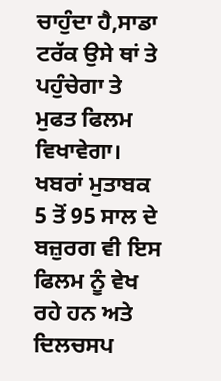ਚਾਹੁੰਦਾ ਹੈ,ਸਾਡਾ ਟਰੱਕ ਉਸੇ ਥਾਂ ਤੇ ਪਹੁੰਚੇਗਾ ਤੇ ਮੁਫਤ ਫਿਲਮ ਵਿਖਾਵੇਗਾ। ਖਬਰਾਂ ਮੁਤਾਬਕ 5 ਤੋਂ 95 ਸਾਲ ਦੇ ਬਜ਼ੁਰਗ ਵੀ ਇਸ ਫਿਲਮ ਨੂੰ ਵੇਖ ਰਹੇ ਹਨ ਅਤੇ ਦਿਲਚਸਪ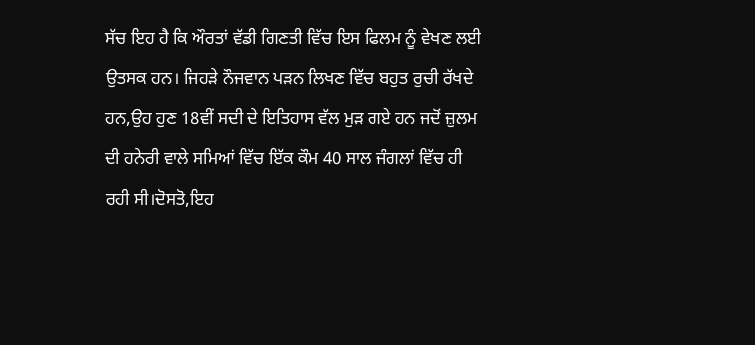ਸੱਚ ਇਹ ਹੈ ਕਿ ਔਰਤਾਂ ਵੱਡੀ ਗਿਣਤੀ ਵਿੱਚ ਇਸ ਫਿਲਮ ਨੂੰ ਵੇਖਣ ਲਈ ਉਤਸਕ ਹਨ। ਜਿਹੜੇ ਨੌਜਵਾਨ ਪੜਨ ਲਿਖਣ ਵਿੱਚ ਬਹੁਤ ਰੁਚੀ ਰੱਖਦੇ ਹਨ,ਉਹ ਹੁਣ 18ਵੀਂ ਸਦੀ ਦੇ ਇਤਿਹਾਸ ਵੱਲ ਮੁੜ ਗਏ ਹਨ ਜਦੋਂ ਜ਼ੁਲਮ ਦੀ ਹਨੇਰੀ ਵਾਲੇ ਸਮਿਆਂ ਵਿੱਚ ਇੱਕ ਕੌਮ 40 ਸਾਲ ਜੰਗਲਾਂ ਵਿੱਚ ਹੀ ਰਹੀ ਸੀ।ਦੋਸਤੋ,ਇਹ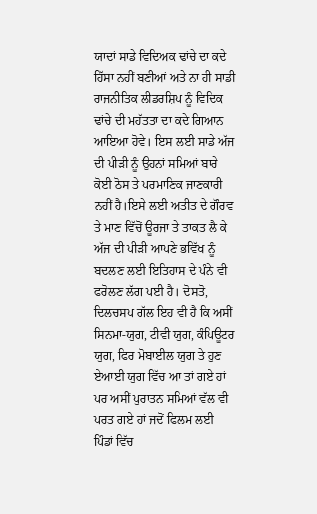ਯਾਦਾਂ ਸਾਡੇ ਵਿਦਿਅਕ ਢਾਂਚੇ ਦਾ ਕਦੇ ਹਿੱਸਾ ਨਹੀਂ ਬਣੀਆਂ ਅਤੇ ਨਾ ਹੀ ਸਾਡੀ ਰਾਜਨੀਤਿਕ ਲੀਡਰਸ਼ਿਪ ਨੂੰ ਵਿਦਿਕ ਢਾਂਚੇ ਦੀ ਮਹੱਤਤਾ ਦਾ ਕਦੇ ਗਿਆਨ ਆਇਆ ਹੋਵੇ। ਇਸ ਲਈ ਸਾਡੇ ਅੱਜ ਦੀ ਪੀੜੀ ਨੂੰ ਉਹਨਾਂ ਸਮਿਆਂ ਬਾਰੇ ਕੋਈ ਠੋਸ ਤੇ ਪਰਮਾਣਿਕ ਜਾਣਕਾਰੀ ਨਹੀਂ ਹੈ।ਇਸੇ ਲਈ ਅਤੀਤ ਦੇ ਗੌਰਵ ਤੇ ਮਾਣ ਵਿੱਚੋਂ ਊਰਜਾ ਤੇ ਤਾਕਤ ਲੈ ਕੇ ਅੱਜ ਦੀ ਪੀੜੀ ਆਪਣੇ ਭਵਿੱਖ ਨੂੰ ਬਦਲਣ ਲਈ ਇਤਿਹਾਸ ਦੇ ਪੰਨੇ ਵੀ ਫਰੋਲਣ ਲੱਗ ਪਈ ਹੈ। ਦੋਸਤੋ, ਦਿਲਚਸਪ ਗੱਲ ਇਹ ਵੀ ਹੈ ਕਿ ਅਸੀਂ ਸਿਨਮਾ-ਯੁਗ, ਟੀਵੀ ਯੁਗ, ਕੰਪਿਊਟਰ ਯੁਗ, ਫਿਰ ਮੋਬਾਈਲ ਯੁਗ ਤੇ ਹੁਣ ਏਆਈ ਯੁਗ ਵਿੱਚ ਆ ਤਾਂ ਗਏ ਹਾਂ ਪਰ ਅਸੀਂ ਪੁਰਾਤਨ ਸਮਿਆਂ ਵੱਲ ਵੀ ਪਰਤ ਗਏ ਹਾਂ ਜਦੋਂ ਫਿਲਮ ਲਈ ਪਿੰਡਾਂ ਵਿੱਚ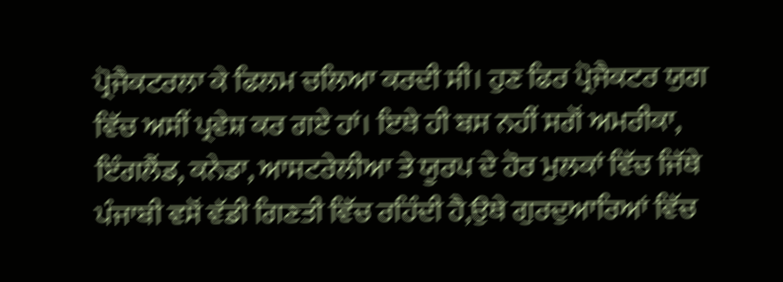ਪ੍ਰੋਜੈਕਟਰਲਾ ਕੇ ਫਿਲਮ ਚਲਿਆ ਕਰਦੀ ਸੀ। ਹੁਣ ਫਿਰ ਪ੍ਰੋਜੈਕਟਰ ਯੁਗ ਵਿੱਚ ਅਸੀਂ ਪ੍ਰਵੇਸ਼ ਕਰ ਗਏ ਹਾਂ। ਇਥੇ ਹੀ ਬਸ ਨਹੀਂ ਸਗੋਂ ਅਮਰੀਕਾ, ਇੰਗਲੈਂਡ, ਕਨੇਡਾ, ਆਸਟਰੇਲੀਆ ਤੇ ਯੂਰਪ ਦੇ ਹੋਰ ਮੁਲਕਾਂ ਵਿੱਚ ਜਿੱਥੇ ਪੰਜਾਬੀ ਵਸੋਂ ਵੱਡੀ ਗਿਣਤੀ ਵਿੱਚ ਰਹਿੰਦੀ ਹੈ,ਉਥੇ ਗੁਰਦੁਆਰਿਆਂ ਵਿੱਚ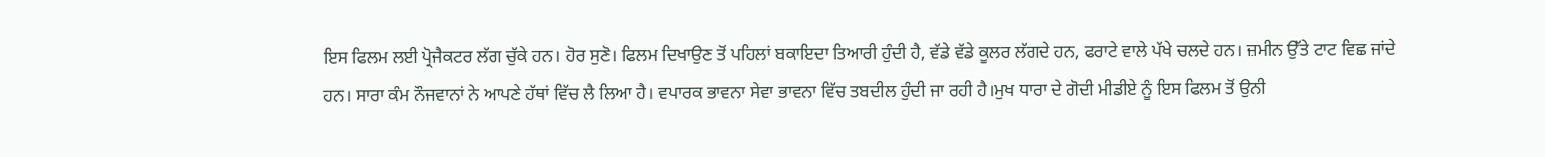ਇਸ ਫਿਲਮ ਲਈ ਪ੍ਰੋਜੈਕਟਰ ਲੱਗ ਚੁੱਕੇ ਹਨ। ਹੋਰ ਸੁਣੋ। ਫਿਲਮ ਦਿਖਾਉਣ ਤੋਂ ਪਹਿਲਾਂ ਬਕਾਇਦਾ ਤਿਆਰੀ ਹੁੰਦੀ ਹੈ, ਵੱਡੇ ਵੱਡੇ ਕੂਲਰ ਲੱਗਦੇ ਹਨ, ਫਰਾਟੇ ਵਾਲੇ ਪੱਖੇ ਚਲਦੇ ਹਨ। ਜ਼ਮੀਨ ਉੱਤੇ ਟਾਟ ਵਿਛ ਜਾਂਦੇ ਹਨ। ਸਾਰਾ ਕੰਮ ਨੌਜਵਾਨਾਂ ਨੇ ਆਪਣੇ ਹੱਥਾਂ ਵਿੱਚ ਲੈ ਲਿਆ ਹੈ। ਵਪਾਰਕ ਭਾਵਨਾ ਸੇਵਾ ਭਾਵਨਾ ਵਿੱਚ ਤਬਦੀਲ ਹੁੰਦੀ ਜਾ ਰਹੀ ਹੈ।ਮੁਖ ਧਾਰਾ ਦੇ ਗੋਦੀ ਮੀਡੀਏ ਨੂੰ ਇਸ ਫਿਲਮ ਤੋਂ ਉਨੀ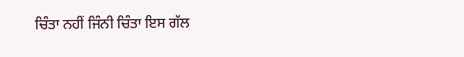ਚਿੰਤਾ ਨਹੀਂ ਜਿੰਨੀ ਚਿੰਤਾ ਇਸ ਗੱਲ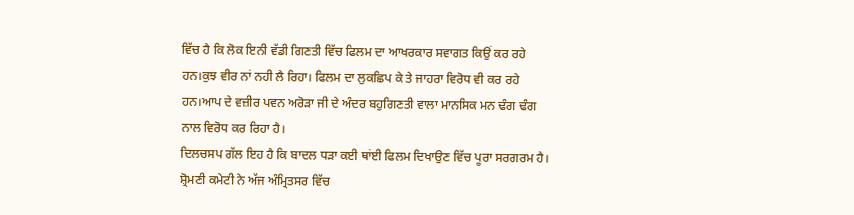ਵਿੱਚ ਹੈ ਕਿ ਲੋਕ ਇਨੀ ਵੱਡੀ ਗਿਣਤੀ ਵਿੱਚ ਫਿਲਮ ਦਾ ਆਖਰਕਾਰ ਸਵਾਗਤ ਕਿਉਂ ਕਰ ਰਹੇ ਹਨ।ਕੁਝ ਵੀਰ ਨਾਂ ਨਹੀ ਲੈ ਰਿਹਾ। ਫਿਲਮ ਦਾ ਲੁਕਛਿਪ ਕੇ ਤੇ ਜਾਹਰਾ ਵਿਰੋਧ ਵੀ ਕਰ ਰਹੇ ਹਨ।ਆਪ ਦੇ ਵਜ਼ੀਰ ਪਵਨ ਅਰੋੜਾ ਜੀ ਦੇ ਅੰਦਰ ਬਹੁਗਿਣਤੀ ਵਾਲਾ ਮਾਨਸਿਕ ਮਨ ਢੰਗ ਢੰਗ ਨਾਲ ਵਿਰੋਧ ਕਰ ਰਿਹਾ ਹੈ।
ਦਿਲਚਸਪ ਗੱਲ ਇਹ ਹੈ ਕਿ ਬਾਦਲ ਧੜਾ ਕਈ ਥਾਂਈ ਫਿਲਮ ਦਿਖਾਉਣ ਵਿੱਚ ਪੂਰਾ ਸਰਗਰਮ ਹੈ। ਸ਼੍ਰੋਮਣੀ ਕਮੇਟੀ ਨੇ ਅੱਜ ਅੰਮ੍ਰਿਤਸਰ ਵਿੱਚ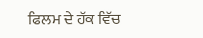ਫਿਲਮ ਦੇ ਹੱਕ ਵਿੱਚ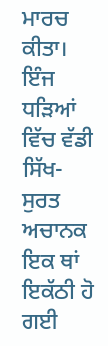ਮਾਰਚ ਕੀਤਾ। ਇੰਜ ਧੜਿਆਂ ਵਿੱਚ ਵੱਡੀ ਸਿੱਖ- ਸੁਰਤ ਅਚਾਨਕ ਇਕ ਥਾਂ ਇਕੱਠੀ ਹੋ ਗਈ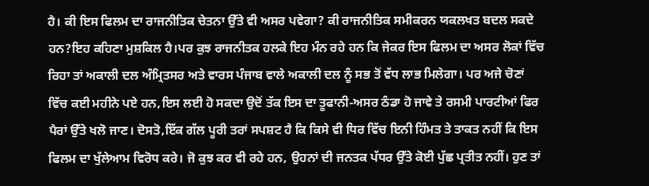ਹੈ। ਕੀ ਇਸ ਫਿਲਮ ਦਾ ਰਾਜਨੀਤਿਕ ਚੇਤਨਾ ਉੱਤੇ ਵੀ ਅਸਰ ਪਵੇਗਾ? ਕੀ ਰਾਜਨੀਤਿਕ ਸਮੀਕਰਨ ਯਕਲਖਤ ਬਦਲ ਸਕਦੇ ਹਨ?ਇਹ ਕਹਿਣਾ ਮੁਸ਼ਕਿਲ ਹੈ।ਪਰ ਕੁਝ ਰਾਜਨੀਤਕ ਹਲਕੇ ਇਹ ਮੰਨ ਰਹੇ ਹਨ ਕਿ ਜੇਕਰ ਇਸ ਫਿਲਮ ਦਾ ਅਸਰ ਲੋਕਾਂ ਵਿੱਚ ਰਿਹਾ ਤਾਂ ਅਕਾਲੀ ਦਲ ਅੰਮ੍ਰਿਤਸਰ ਅਤੇ ਵਾਰਸ ਪੰਜਾਬ ਵਾਲੇ ਅਕਾਲੀ ਦਲ ਨੂੰ ਸਭ ਤੋਂ ਵੱਧ ਲਾਭ ਮਿਲੇਗਾ। ਪਰ ਅਜੇ ਚੋਣਾਂ ਵਿੱਚ ਕਈ ਮਹੀਨੇ ਪਏ ਹਨ,ਇਸ ਲਈ ਹੋ ਸਕਦਾ ਉਦੋਂ ਤੱਕ ਇਸ ਦਾ ਤੂਫਾਨੀ-ਅਸਰ ਠੰਡਾ ਹੋ ਜਾਵੇ ਤੇ ਰਸਮੀ ਪਾਰਟੀਆਂ ਫਿਰ ਪੈਰਾਂ ਉੱਤੇ ਖਲੋ ਜਾਣ। ਦੋਸਤੋ,ਇੱਕ ਗੱਲ ਪੂਰੀ ਤਰਾਂ ਸਪਸ਼ਟ ਹੈ ਕਿ ਕਿਸੇ ਵੀ ਧਿਰ ਵਿੱਚ ਇਨੀ ਹਿੰਮਤ ਤੇ ਤਾਕਤ ਨਹੀਂ ਕਿ ਇਸ ਫਿਲਮ ਦਾ ਖੁੱਲੇਆਮ ਵਿਰੋਧ ਕਰੇ। ਜੋ ਕੁਝ ਕਰ ਵੀ ਰਹੇ ਹਨ, ਉਹਨਾਂ ਦੀ ਜਨਤਕ ਪੱਧਰ ਉੱਤੇ ਕੋਈ ਪੁੱਛ ਪ੍ਰਤੀਤ ਨਹੀਂ। ਹੁਣ ਤਾਂ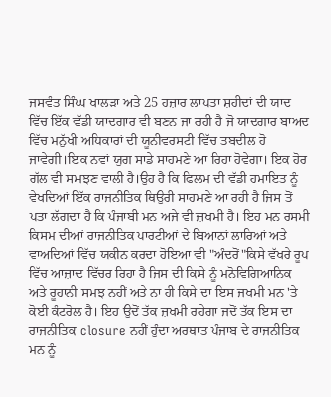ਜਸਵੰਤ ਸਿੰਘ ਖਾਲੜਾ ਅਤੇ 25 ਹਜ਼ਾਰ ਲਾਪਤਾ ਸ਼ਹੀਦਾਂ ਦੀ ਯਾਦ ਵਿੱਚ ਇੱਕ ਵੱਡੀ ਯਾਦਗਾਰ ਵੀ ਬਣਨ ਜਾ ਰਹੀ ਹੈ ਜੋ ਯਾਦਗਾਰ ਬਾਅਦ ਵਿੱਚ ਮਨੁੱਖੀ ਅਧਿਕਾਰਾਂ ਦੀ ਯੂਨੀਵਰਸਟੀ ਵਿੱਚ ਤਬਦੀਲ ਹੋ ਜਾਵੇਗੀ।ਇਕ ਨਵਾਂ ਯੁਗ ਸਾਡੇ ਸਾਹਮਣੇ ਆ ਰਿਹਾ ਹੋਵੇਗਾ। ਇਕ ਹੋਰ ਗੱਲ ਵੀ ਸਮਝਣ ਵਾਲੀ ਹੈ।ਉਹ ਹੈ ਕਿ ਫਿਲਮ ਦੀ ਵੱਡੀ ਹਮਾਇਤ ਨੂੰ ਵੇਖਦਿਆਂ ਇੱਕ ਰਾਜਨੀਤਿਕ ਥਿਉਰੀ ਸਾਹਮਣੇ ਆ ਰਹੀ ਹੈ ਜਿਸ ਤੋਂ ਪਤਾ ਲੱਗਦਾ ਹੈ ਕਿ ਪੰਜਾਬੀ ਮਨ ਅਜੇ ਵੀ ਜ਼ਖਮੀ ਹੈ। ਇਹ ਮਨ ਰਸਮੀ ਕਿਸਮ ਦੀਆਂ ਰਾਜਨੀਤਿਕ ਪਾਰਟੀਆਂ ਦੇ ਬਿਆਨਾਂ ਲਾਰਿਆਂ ਅਤੇ ਵਾਅਦਿਆਂ ਵਿੱਚ ਯਕੀਨ ਕਰਦਾ ਹੋਇਆ ਵੀ "ਅੰਦਰੋਂ"ਕਿਸੇ ਵੱਖਰੇ ਰੂਪ ਵਿੱਚ ਆਜ਼ਾਦ ਵਿੱਚਰ ਰਿਹਾ ਹੈ ਜਿਸ ਦੀ ਕਿਸੇ ਨੂੰ ਮਨੋਵਿਗਿਆਨਿਕ ਅਤੇ ਰੂਹਾਨੀ ਸਮਝ ਨਹੀਂ ਅਤੇ ਨਾ ਹੀ ਕਿਸੇ ਦਾ ਇਸ ਜਖਮੀ ਮਨ 'ਤੇ ਕੋਈ ਕੰਟਰੋਲ ਹੈ। ਇਹ ਉਦੋਂ ਤੱਕ ਜ਼ਖਮੀ ਰਹੇਗਾ ਜਦੋਂ ਤੱਕ ਇਸ ਦਾ ਰਾਜਨੀਤਿਕ closure ਨਹੀਂ ਹੁੰਦਾ ਅਰਥਾਤ ਪੰਜਾਬ ਦੇ ਰਾਜਨੀਤਿਕ ਮਨ ਨੂੰ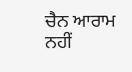ਚੈਨ ਆਰਾਮ ਨਹੀਂ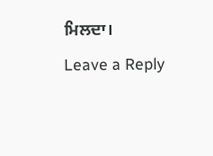ਮਿਲਦਾ।
Leave a Reply